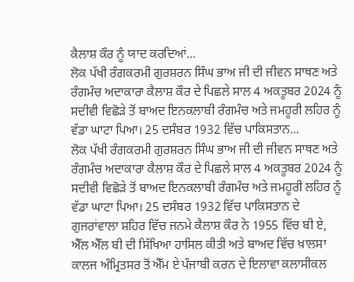ਕੈਲਾਸ਼ ਕੌਰ ਨੂੰ ਯਾਦ ਕਰਦਿਆਂ...
ਲੋਕ ਪੱਖੀ ਰੰਗਕਰਮੀ ਗੁਰਸ਼ਰਨ ਸਿੰਘ ਭਾਅ ਜੀ ਦੀ ਜੀਵਨ ਸਾਥਣ ਅਤੇ ਰੰਗਮੰਚ ਅਦਾਕਾਰਾ ਕੈਲਾਸ਼ ਕੌਰ ਦੇ ਪਿਛਲੇ ਸਾਲ 4 ਅਕਤੂਬਰ 2024 ਨੂੰ ਸਦੀਵੀ ਵਿਛੋੜੇ ਤੋਂ ਬਾਅਦ ਇਨਕਲਾਬੀ ਰੰਗਮੰਚ ਅਤੇ ਜਮਹੂਰੀ ਲਹਿਰ ਨੂੰ ਵੱਡਾ ਘਾਟਾ ਪਿਆ। 25 ਦਸੰਬਰ 1932 ਵਿੱਚ ਪਾਕਿਸਤਾਨ...
ਲੋਕ ਪੱਖੀ ਰੰਗਕਰਮੀ ਗੁਰਸ਼ਰਨ ਸਿੰਘ ਭਾਅ ਜੀ ਦੀ ਜੀਵਨ ਸਾਥਣ ਅਤੇ ਰੰਗਮੰਚ ਅਦਾਕਾਰਾ ਕੈਲਾਸ਼ ਕੌਰ ਦੇ ਪਿਛਲੇ ਸਾਲ 4 ਅਕਤੂਬਰ 2024 ਨੂੰ ਸਦੀਵੀ ਵਿਛੋੜੇ ਤੋਂ ਬਾਅਦ ਇਨਕਲਾਬੀ ਰੰਗਮੰਚ ਅਤੇ ਜਮਹੂਰੀ ਲਹਿਰ ਨੂੰ ਵੱਡਾ ਘਾਟਾ ਪਿਆ। 25 ਦਸੰਬਰ 1932 ਵਿੱਚ ਪਾਕਿਸਤਾਨ ਦੇ ਗੁਜਰਾਂਵਾਲਾ ਸ਼ਹਿਰ ਵਿੱਚ ਜਨਮੇ ਕੈਲਾਸ਼ ਕੌਰ ਨੇ 1955 ਵਿੱਚ ਬੀ ਏ, ਐੱਲ ਐੱਲ ਬੀ ਦੀ ਸਿੱਖਿਆ ਹਾਸਿਲ ਕੀਤੀ ਅਤੇ ਬਾਅਦ ਵਿੱਚ ਖ਼ਾਲਸਾ ਕਾਲਜ ਅੰਮ੍ਰਿਤਸਰ ਤੋਂ ਐੱਮ ਏ ਪੰਜਾਬੀ ਕਰਨ ਦੇ ਇਲਾਵਾ ਕਲਾਸੀਕਲ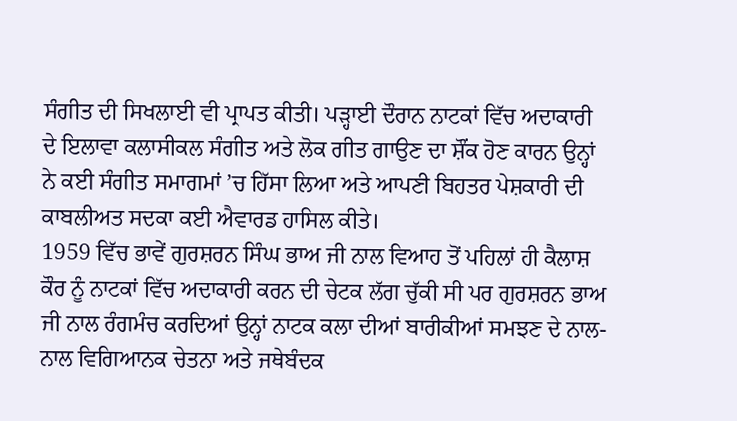ਸੰਗੀਤ ਦੀ ਸਿਖਲਾਈ ਵੀ ਪ੍ਰਾਪਤ ਕੀਤੀ। ਪੜ੍ਹਾਈ ਦੌਰਾਨ ਨਾਟਕਾਂ ਵਿੱਚ ਅਦਾਕਾਰੀ ਦੇ ਇਲਾਵਾ ਕਲਾਸੀਕਲ ਸੰਗੀਤ ਅਤੇ ਲੋਕ ਗੀਤ ਗਾਉਣ ਦਾ ਸ਼ੌਂਕ ਹੋਣ ਕਾਰਨ ਉਨ੍ਹਾਂ ਨੇ ਕਈ ਸੰਗੀਤ ਸਮਾਗਮਾਂ ’ਚ ਹਿੱਸਾ ਲਿਆ ਅਤੇ ਆਪਣੀ ਬਿਹਤਰ ਪੇਸ਼ਕਾਰੀ ਦੀ ਕਾਬਲੀਅਤ ਸਦਕਾ ਕਈ ਐਵਾਰਡ ਹਾਸਿਲ ਕੀਤੇ।
1959 ਵਿੱਚ ਭਾਵੇਂ ਗੁਰਸ਼ਰਨ ਸਿੰਘ ਭਾਅ ਜੀ ਨਾਲ ਵਿਆਹ ਤੋਂ ਪਹਿਲਾਂ ਹੀ ਕੈਲਾਸ਼ ਕੌਰ ਨੂੰ ਨਾਟਕਾਂ ਵਿੱਚ ਅਦਾਕਾਰੀ ਕਰਨ ਦੀ ਚੇਟਕ ਲੱਗ ਚੁੱਕੀ ਸੀ ਪਰ ਗੁਰਸ਼ਰਨ ਭਾਅ ਜੀ ਨਾਲ ਰੰਗਮੰਚ ਕਰਦਿਆਂ ਉਨ੍ਹਾਂ ਨਾਟਕ ਕਲਾ ਦੀਆਂ ਬਾਰੀਕੀਆਂ ਸਮਝਣ ਦੇ ਨਾਲ-ਨਾਲ ਵਿਗਿਆਨਕ ਚੇਤਨਾ ਅਤੇ ਜਥੇਬੰਦਕ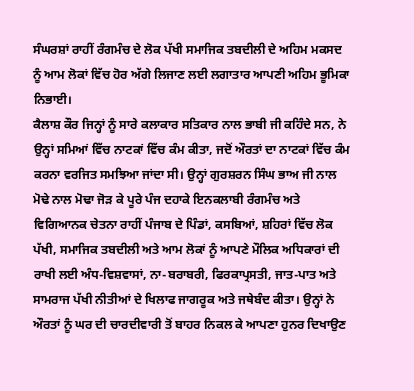ਸੰਘਰਸ਼ਾਂ ਰਾਹੀਂ ਰੰਗਮੰਚ ਦੇ ਲੋਕ ਪੱਖੀ ਸਮਾਜਿਕ ਤਬਦੀਲੀ ਦੇ ਅਹਿਮ ਮਕਸਦ ਨੂੰ ਆਮ ਲੋਕਾਂ ਵਿੱਚ ਹੋਰ ਅੱਗੇ ਲਿਜਾਣ ਲਈ ਲਗਾਤਾਰ ਆਪਣੀ ਅਹਿਮ ਭੂਮਿਕਾ ਨਿਭਾਈ।
ਕੈਲਾਸ਼ ਕੌਰ ਜਿਨ੍ਹਾਂ ਨੂੰ ਸਾਰੇ ਕਲਾਕਾਰ ਸਤਿਕਾਰ ਨਾਲ ਭਾਬੀ ਜੀ ਕਹਿੰਦੇ ਸਨ, ਨੇ ਉਨ੍ਹਾਂ ਸਮਿਆਂ ਵਿੱਚ ਨਾਟਕਾਂ ਵਿੱਚ ਕੰਮ ਕੀਤਾ, ਜਦੋਂ ਔਰਤਾਂ ਦਾ ਨਾਟਕਾਂ ਵਿੱਚ ਕੰਮ ਕਰਨਾ ਵਰਜਿਤ ਸਮਝਿਆ ਜਾਂਦਾ ਸੀ। ਉਨ੍ਹਾਂ ਗੁਰਸ਼ਰਨ ਸਿੰਘ ਭਾਅ ਜੀ ਨਾਲ ਮੋਢੇ ਨਾਲ ਮੋਢਾ ਜੋੜ ਕੇ ਪੂਰੇ ਪੰਜ ਦਹਾਕੇ ਇਨਕਲਾਬੀ ਰੰਗਮੰਚ ਅਤੇ ਵਿਗਿਆਨਕ ਚੇਤਨਾ ਰਾਹੀਂ ਪੰਜਾਬ ਦੇ ਪਿੰਡਾਂ, ਕਸਬਿਆਂ, ਸ਼ਹਿਰਾਂ ਵਿੱਚ ਲੋਕ ਪੱਖੀ, ਸਮਾਜਿਕ ਤਬਦੀਲੀ ਅਤੇ ਆਮ ਲੋਕਾਂ ਨੂੰ ਆਪਣੇ ਮੌਲਿਕ ਅਧਿਕਾਰਾਂ ਦੀ ਰਾਖੀ ਲਈ ਅੰਧ-ਵਿਸ਼ਵਾਸਾਂ, ਨਾ-ਬਰਾਬਰੀ, ਫਿਰਕਾਪ੍ਰਸਤੀ, ਜਾਤ-ਪਾਤ ਅਤੇ ਸਾਮਰਾਜ ਪੱਖੀ ਨੀਤੀਆਂ ਦੇ ਖਿਲਾਫ ਜਾਗਰੂਕ ਅਤੇ ਜਥੇਬੰਦ ਕੀਤਾ। ਉਨ੍ਹਾਂ ਨੇ ਔਰਤਾਂ ਨੂੰ ਘਰ ਦੀ ਚਾਰਦੀਵਾਰੀ ਤੋਂ ਬਾਹਰ ਨਿਕਲ ਕੇ ਆਪਣਾ ਹੁਨਰ ਦਿਖਾਉਣ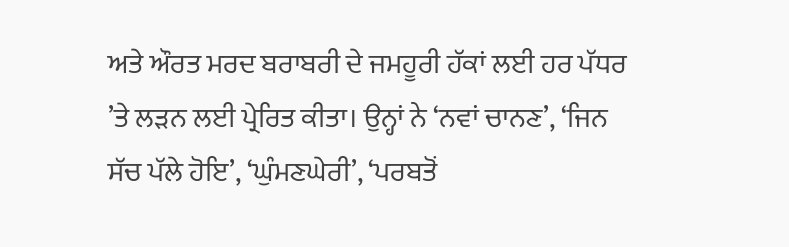ਅਤੇ ਔਰਤ ਮਰਦ ਬਰਾਬਰੀ ਦੇ ਜਮਹੂਰੀ ਹੱਕਾਂ ਲਈ ਹਰ ਪੱਧਰ ’ਤੇ ਲੜਨ ਲਈ ਪ੍ਰੇਰਿਤ ਕੀਤਾ। ਉਨ੍ਹਾਂ ਨੇ ‘ਨਵਾਂ ਚਾਨਣ’, ‘ਜਿਨ ਸੱਚ ਪੱਲੇ ਹੋਇ’, ‘ਘੁੰਮਣਘੇਰੀ’, ‘ਪਰਬਤੋਂ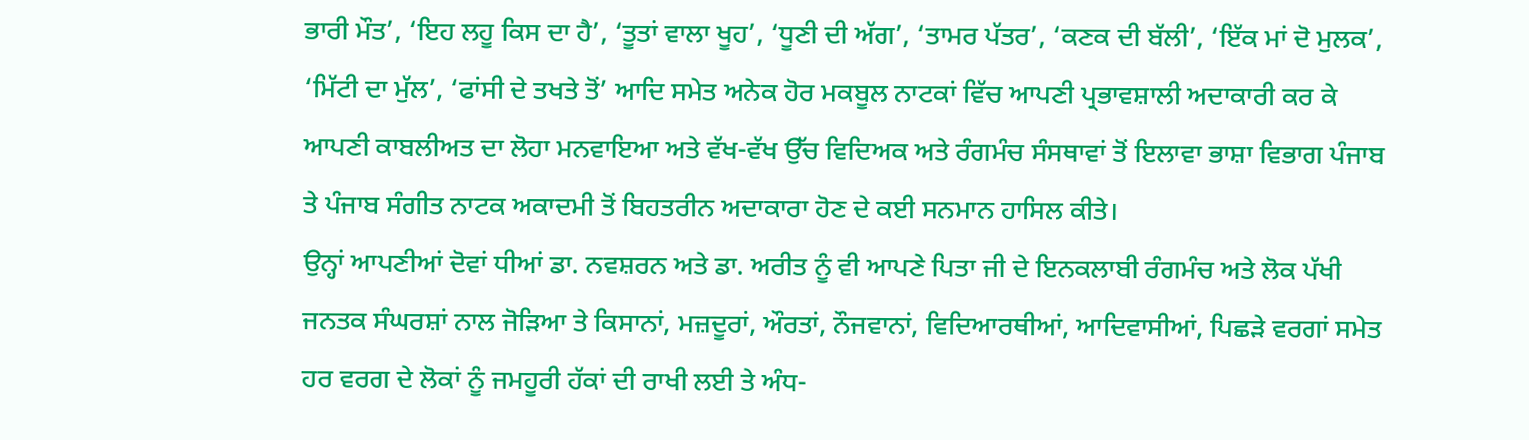ਭਾਰੀ ਮੌਤ’, ‘ਇਹ ਲਹੂ ਕਿਸ ਦਾ ਹੈ’, ‘ਤੂਤਾਂ ਵਾਲਾ ਖੂਹ’, ‘ਧੂਣੀ ਦੀ ਅੱਗ’, ‘ਤਾਮਰ ਪੱਤਰ’, ‘ਕਣਕ ਦੀ ਬੱਲੀ’, ‘ਇੱਕ ਮਾਂ ਦੋ ਮੁਲਕ’, ‘ਮਿੱਟੀ ਦਾ ਮੁੱਲ’, ‘ਫਾਂਸੀ ਦੇ ਤਖਤੇ ਤੋਂ’ ਆਦਿ ਸਮੇਤ ਅਨੇਕ ਹੋਰ ਮਕਬੂਲ ਨਾਟਕਾਂ ਵਿੱਚ ਆਪਣੀ ਪ੍ਰਭਾਵਸ਼ਾਲੀ ਅਦਾਕਾਰੀ ਕਰ ਕੇ ਆਪਣੀ ਕਾਬਲੀਅਤ ਦਾ ਲੋਹਾ ਮਨਵਾਇਆ ਅਤੇ ਵੱਖ-ਵੱਖ ਉੱਚ ਵਿਦਿਅਕ ਅਤੇ ਰੰਗਮੰਚ ਸੰਸਥਾਵਾਂ ਤੋਂ ਇਲਾਵਾ ਭਾਸ਼ਾ ਵਿਭਾਗ ਪੰਜਾਬ ਤੇ ਪੰਜਾਬ ਸੰਗੀਤ ਨਾਟਕ ਅਕਾਦਮੀ ਤੋਂ ਬਿਹਤਰੀਨ ਅਦਾਕਾਰਾ ਹੋਣ ਦੇ ਕਈ ਸਨਮਾਨ ਹਾਸਿਲ ਕੀਤੇ।
ਉਨ੍ਹਾਂ ਆਪਣੀਆਂ ਦੋਵਾਂ ਧੀਆਂ ਡਾ. ਨਵਸ਼ਰਨ ਅਤੇ ਡਾ. ਅਰੀਤ ਨੂੰ ਵੀ ਆਪਣੇ ਪਿਤਾ ਜੀ ਦੇ ਇਨਕਲਾਬੀ ਰੰਗਮੰਚ ਅਤੇ ਲੋਕ ਪੱਖੀ ਜਨਤਕ ਸੰਘਰਸ਼ਾਂ ਨਾਲ ਜੋੜਿਆ ਤੇ ਕਿਸਾਨਾਂ, ਮਜ਼ਦੂਰਾਂ, ਔਰਤਾਂ, ਨੌਜਵਾਨਾਂ, ਵਿਦਿਆਰਥੀਆਂ, ਆਦਿਵਾਸੀਆਂ, ਪਿਛੜੇ ਵਰਗਾਂ ਸਮੇਤ ਹਰ ਵਰਗ ਦੇ ਲੋਕਾਂ ਨੂੰ ਜਮਹੂਰੀ ਹੱਕਾਂ ਦੀ ਰਾਖੀ ਲਈ ਤੇ ਅੰਧ-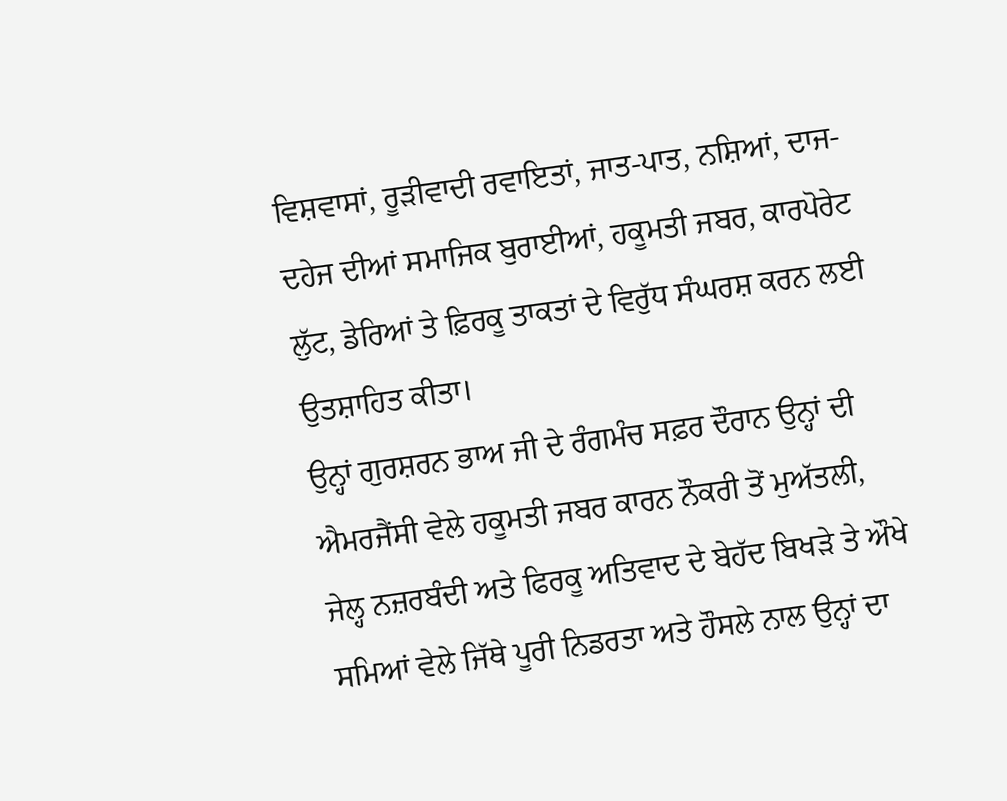ਵਿਸ਼ਵਾਸਾਂ, ਰੂੜੀਵਾਦੀ ਰਵਾਇਤਾਂ, ਜਾਤ-ਪਾਤ, ਨਸ਼ਿਆਂ, ਦਾਜ-ਦਹੇਜ ਦੀਆਂ ਸਮਾਜਿਕ ਬੁਰਾਈਆਂ, ਹਕੂਮਤੀ ਜਬਰ, ਕਾਰਪੋਰੇਟ ਲੁੱਟ, ਡੇਰਿਆਂ ਤੇ ਫ਼ਿਰਕੂ ਤਾਕਤਾਂ ਦੇ ਵਿਰੁੱਧ ਸੰਘਰਸ਼ ਕਰਨ ਲਈ ਉਤਸ਼ਾਹਿਤ ਕੀਤਾ।
ਉਨ੍ਹਾਂ ਗੁਰਸ਼ਰਨ ਭਾਅ ਜੀ ਦੇ ਰੰਗਮੰਚ ਸਫ਼ਰ ਦੌਰਾਨ ਉਨ੍ਹਾਂ ਦੀ ਐਮਰਜੈਂਸੀ ਵੇਲੇ ਹਕੂਮਤੀ ਜਬਰ ਕਾਰਨ ਨੌਕਰੀ ਤੋਂ ਮੁਅੱਤਲੀ, ਜੇਲ੍ਹ ਨਜ਼ਰਬੰਦੀ ਅਤੇ ਫਿਰਕੂ ਅਤਿਵਾਦ ਦੇ ਬੇਹੱਦ ਬਿਖੜੇ ਤੇ ਔਖੇ ਸਮਿਆਂ ਵੇਲੇ ਜਿੱਥੇ ਪੂਰੀ ਨਿਡਰਤਾ ਅਤੇ ਹੌਸਲੇ ਨਾਲ ਉਨ੍ਹਾਂ ਦਾ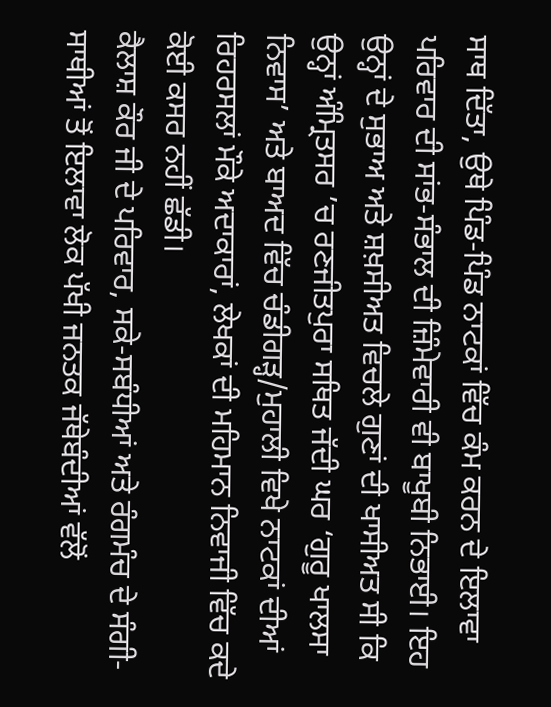ਸਾਥ ਦਿੱਤਾ, ਉਥੇ ਪਿੰਡ-ਪਿੰਡ ਨਾਟਕਾਂ ਵਿੱਚ ਕੰਮ ਕਰਨ ਦੇ ਇਲਾਵਾ ਪਰਿਵਾਰ ਦੀ ਸਾਂਭ-ਸੰਭਾਲ ਦੀ ਜ਼ਿੰਮੇਵਾਰੀ ਵੀ ਬਾਖੂਬੀ ਨਿਭਾਈ। ਇਹ ਉਨ੍ਹਾਂ ਦੇ ਸੁਭਾਅ ਅਤੇ ਸ਼ਖ਼ਸੀਅਤ ਵਿਚਲੇ ਗੁਣਾਂ ਦੀ ਖਾਸੀਅਤ ਸੀ ਕਿ ਉਨ੍ਹਾਂ ਅੰਮ੍ਰਿਤਸਰ ’ਚ ਰਣਜੀਤਪੁਰਾ ਸਥਿਤ ਜੱਦੀ ਘਰ ‘ਗੁਰੂ ਖਾਲਸਾ ਨਿਵਾਸ’ ਅਤੇ ਬਾਅਦ ਵਿੱਚ ਚੰਡੀਗੜ੍ਹ/ਮੁਹਾਲੀ ਵਿਖੇ ਨਾਟਕਾਂ ਦੀਆਂ ਰਿਹਰਸਲਾਂ ਮੌਕੇ ਅਦਾਕਾਰਾਂ, ਲੇਖਕਾਂ ਦੀ ਮਹਿਮਾਨ ਨਿਵਾਜੀ ਵਿੱਚ ਕਦੇ ਕੋਈ ਕਸਰ ਨਹੀਂ ਛੱਡੀ।
ਕੈਲਾਸ਼ ਕੌਰ ਜੀ ਦੇ ਪਰਿਵਾਰ, ਸਕੇ-ਸਬੰਧੀਆਂ ਅਤੇ ਰੰਗਮੰਚ ਦੇ ਸੰਗੀ-ਸਾਥੀਆਂ ਤੋਂ ਇਲਾਵਾ ਲੋਕ ਪੱਖੀ ਜਨਤਕ ਜੱਥੇਬੰਦੀਆਂ ਵੱਲੋਂ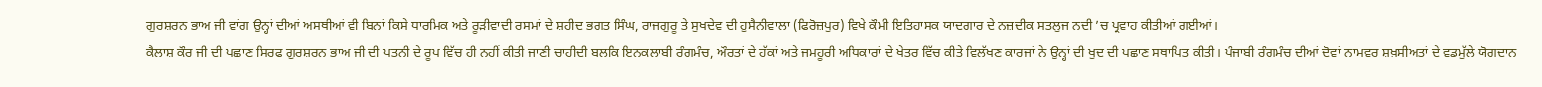ਗੁਰਸ਼ਰਨ ਭਾਅ ਜੀ ਵਾਂਗ ਉਨ੍ਹਾਂ ਦੀਆਂ ਅਸਥੀਆਂ ਵੀ ਬਿਨਾਂ ਕਿਸੇ ਧਾਰਮਿਕ ਅਤੇ ਰੂੜੀਵਾਦੀ ਰਸਮਾਂ ਦੇ ਸ਼ਹੀਦ ਭਗਤ ਸਿੰਘ, ਰਾਜਗੁਰੂ ਤੇ ਸੁਖਦੇਵ ਦੀ ਹੁਸੈਨੀਵਾਲਾ (ਫਿਰੋਜ਼ਪੁਰ) ਵਿਖੇ ਕੌਮੀ ਇਤਿਹਾਸਕ ਯਾਦਗਾਰ ਦੇ ਨਜ਼ਦੀਕ ਸਤਲੁਜ ਨਦੀ ’ਚ ਪ੍ਰਵਾਹ ਕੀਤੀਆਂ ਗਈਆਂ।
ਕੈਲਾਸ਼ ਕੌਰ ਜੀ ਦੀ ਪਛਾਣ ਸਿਰਫ ਗੁਰਸ਼ਰਨ ਭਾਅ ਜੀ ਦੀ ਪਤਨੀ ਦੇ ਰੂਪ ਵਿੱਚ ਹੀ ਨਹੀਂ ਕੀਤੀ ਜਾਣੀ ਚਾਹੀਦੀ ਬਲਕਿ ਇਨਕਲਾਬੀ ਰੰਗਮੰਚ, ਔਰਤਾਂ ਦੇ ਹੱਕਾਂ ਅਤੇ ਜਮਹੂਰੀ ਅਧਿਕਾਰਾਂ ਦੇ ਖੇਤਰ ਵਿੱਚ ਕੀਤੇ ਵਿਲੱਖਣ ਕਾਰਜਾਂ ਨੇ ਉਨ੍ਹਾਂ ਦੀ ਖੁਦ ਦੀ ਪਛਾਣ ਸਥਾਪਿਤ ਕੀਤੀ। ਪੰਜਾਬੀ ਰੰਗਮੰਚ ਦੀਆਂ ਦੋਵਾਂ ਨਾਮਵਰ ਸ਼ਖ਼ਸੀਅਤਾਂ ਦੇ ਵਡਮੁੱਲੇ ਯੋਗਦਾਨ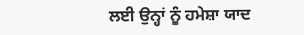ਲਈ ਉਨ੍ਹਾਂ ਨੂੰ ਹਮੇਸ਼ਾ ਯਾਦ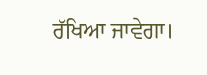ਰੱਖਿਆ ਜਾਵੇਗਾ।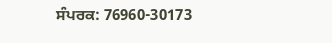ਸੰਪਰਕ: 76960-30173